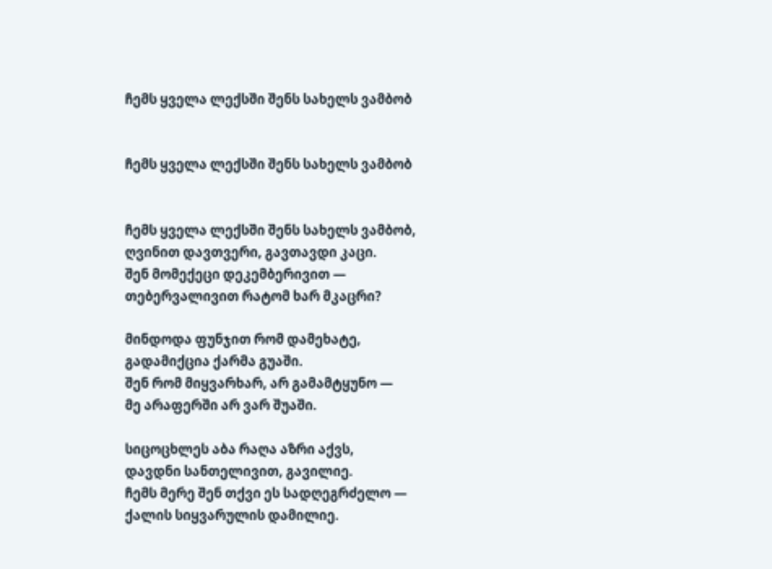ჩემს ყველა ლექსში შენს სახელს ვამბობ


ჩემს ყველა ლექსში შენს სახელს ვამბობ


ჩემს ყველა ლექსში შენს სახელს ვამბობ,
ღვინით დავთვერი, გავთავდი კაცი.
შენ მომექეცი დეკემბერივით —
თებერვალივით რატომ ხარ მკაცრი?

მინდოდა ფუნჯით რომ დამეხატე,
გადამიქცია ქარმა გუაში.
შენ რომ მიყვარხარ, არ გამამტყუნო —
მე არაფერში არ ვარ შუაში.

სიცოცხლეს აბა რაღა აზრი აქვს,
დავდნი სანთელივით, გავილიე.
ჩემს მერე შენ თქვი ეს სადღეგრძელო —
ქალის სიყვარულის დამილიე.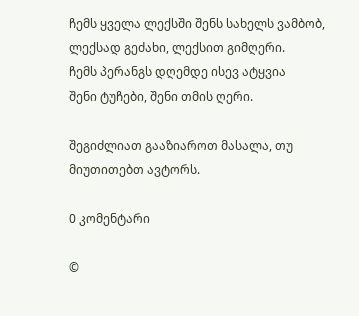ჩემს ყველა ლექსში შენს სახელს ვამბობ,
ლექსად გეძახი, ლექსით გიმღერი.
ჩემს პერანგს დღემდე ისევ ატყვია
შენი ტუჩები, შენი თმის ღერი.

შეგიძლიათ გააზიაროთ მასალა, თუ მიუთითებთ ავტორს.

0 კომენტარი

©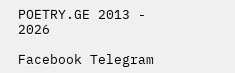POETRY.GE 2013 - 2026

Facebook Telegram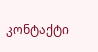კონტაქტი